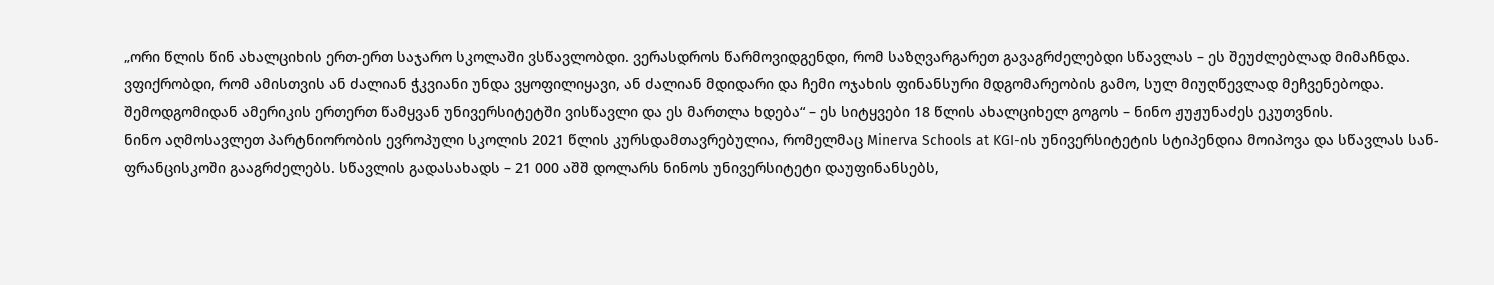„ორი წლის წინ ახალციხის ერთ-ერთ საჯარო სკოლაში ვსწავლობდი. ვერასდროს წარმოვიდგენდი, რომ საზღვარგარეთ გავაგრძელებდი სწავლას – ეს შეუძლებლად მიმაჩნდა. ვფიქრობდი, რომ ამისთვის ან ძალიან ჭკვიანი უნდა ვყოფილიყავი, ან ძალიან მდიდარი და ჩემი ოჯახის ფინანსური მდგომარეობის გამო, სულ მიუღწევლად მეჩვენებოდა. შემოდგომიდან ამერიკის ერთერთ წამყვან უნივერსიტეტში ვისწავლი და ეს მართლა ხდება“ – ეს სიტყვები 18 წლის ახალციხელ გოგოს – ნინო ჟუჟუნაძეს ეკუთვნის.
ნინო აღმოსავლეთ პარტნიორობის ევროპული სკოლის 2021 წლის კურსდამთავრებულია, რომელმაც Minerva Schools at KGI-ის უნივერსიტეტის სტიპენდია მოიპოვა და სწავლას სან-ფრანცისკოში გააგრძელებს. სწავლის გადასახადს – 21 000 აშშ დოლარს ნინოს უნივერსიტეტი დაუფინანსებს,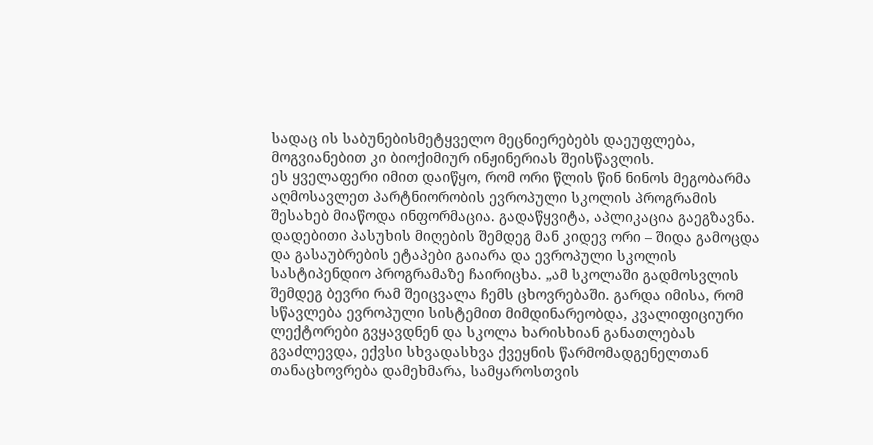სადაც ის საბუნებისმეტყველო მეცნიერებებს დაეუფლება, მოგვიანებით კი ბიოქიმიურ ინჟინერიას შეისწავლის.
ეს ყველაფერი იმით დაიწყო, რომ ორი წლის წინ ნინოს მეგობარმა აღმოსავლეთ პარტნიორობის ევროპული სკოლის პროგრამის შესახებ მიაწოდა ინფორმაცია. გადაწყვიტა, აპლიკაცია გაეგზავნა. დადებითი პასუხის მიღების შემდეგ მან კიდევ ორი – შიდა გამოცდა და გასაუბრების ეტაპები გაიარა და ევროპული სკოლის სასტიპენდიო პროგრამაზე ჩაირიცხა. „ამ სკოლაში გადმოსვლის შემდეგ ბევრი რამ შეიცვალა ჩემს ცხოვრებაში. გარდა იმისა, რომ სწავლება ევროპული სისტემით მიმდინარეობდა, კვალიფიციური ლექტორები გვყავდნენ და სკოლა ხარისხიან განათლებას გვაძლევდა, ექვსი სხვადასხვა ქვეყნის წარმომადგენელთან თანაცხოვრება დამეხმარა, სამყაროსთვის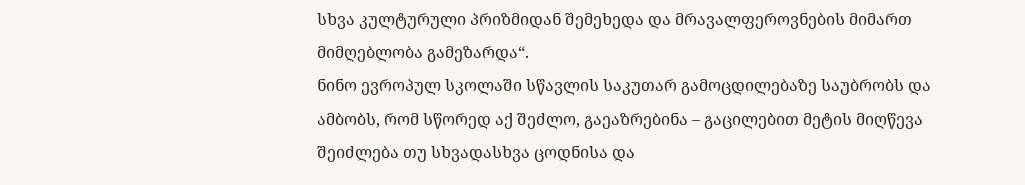სხვა კულტურული პრიზმიდან შემეხედა და მრავალფეროვნების მიმართ მიმღებლობა გამეზარდა“.
ნინო ევროპულ სკოლაში სწავლის საკუთარ გამოცდილებაზე საუბრობს და ამბობს, რომ სწორედ აქ შეძლო, გაეაზრებინა – გაცილებით მეტის მიღწევა შეიძლება თუ სხვადასხვა ცოდნისა და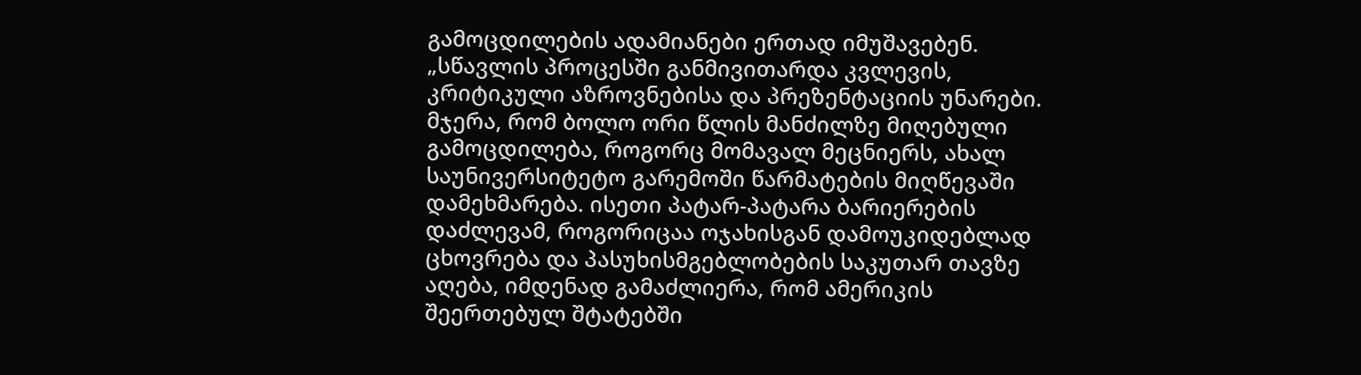გამოცდილების ადამიანები ერთად იმუშავებენ. „სწავლის პროცესში განმივითარდა კვლევის, კრიტიკული აზროვნებისა და პრეზენტაციის უნარები. მჯერა, რომ ბოლო ორი წლის მანძილზე მიღებული გამოცდილება, როგორც მომავალ მეცნიერს, ახალ საუნივერსიტეტო გარემოში წარმატების მიღწევაში დამეხმარება. ისეთი პატარ-პატარა ბარიერების დაძლევამ, როგორიცაა ოჯახისგან დამოუკიდებლად ცხოვრება და პასუხისმგებლობების საკუთარ თავზე აღება, იმდენად გამაძლიერა, რომ ამერიკის შეერთებულ შტატებში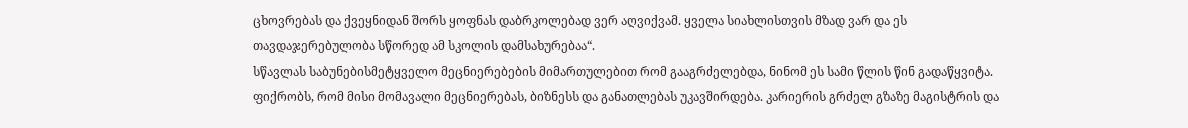ცხოვრებას და ქვეყნიდან შორს ყოფნას დაბრკოლებად ვერ აღვიქვამ. ყველა სიახლისთვის მზად ვარ და ეს თავდაჯერებულობა სწორედ ამ სკოლის დამსახურებაა“.
სწავლას საბუნებისმეტყველო მეცნიერებების მიმართულებით რომ გააგრძელებდა, ნინომ ეს სამი წლის წინ გადაწყვიტა. ფიქრობს, რომ მისი მომავალი მეცნიერებას, ბიზნესს და განათლებას უკავშირდება. კარიერის გრძელ გზაზე მაგისტრის და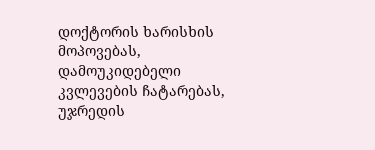დოქტორის ხარისხის მოპოვებას, დამოუკიდებელი კვლევების ჩატარებას, უჯრედის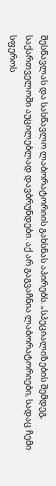შესწავლას და სასწავლო ლაბორატორიის გახსნას აპირებს. „სპეციალიზების შემდეგ, საქართველოში აუცილებლად დავბრუნდები. აქ არ გაგვაჩნია ლაბორატორიები, სადაც ჩემი სფეროს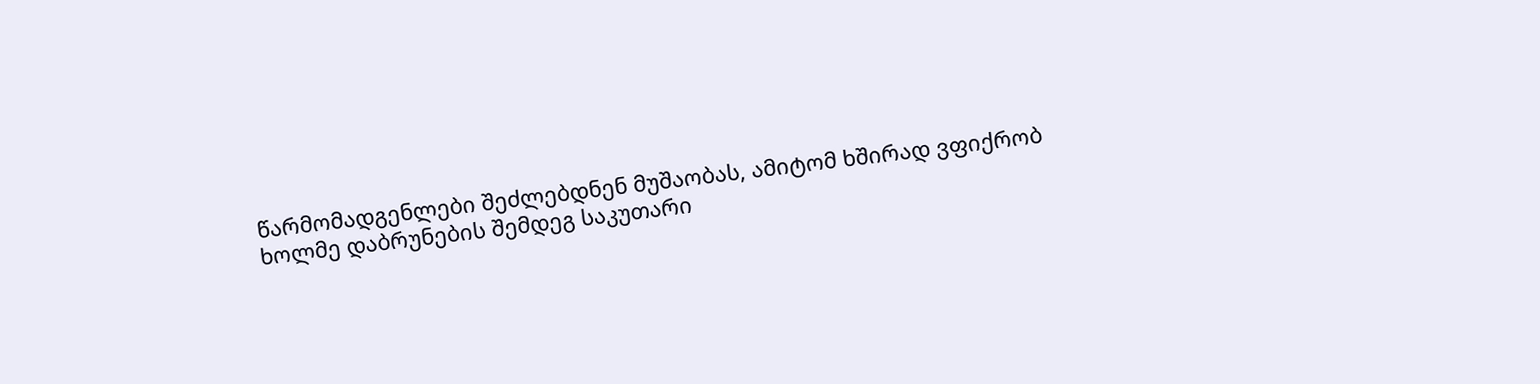წარმომადგენლები შეძლებდნენ მუშაობას, ამიტომ ხშირად ვფიქრობ ხოლმე დაბრუნების შემდეგ საკუთარი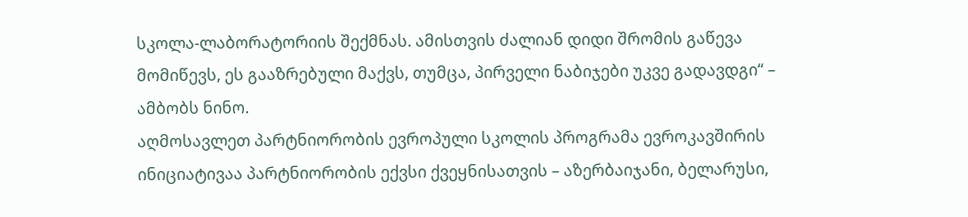სკოლა-ლაბორატორიის შექმნას. ამისთვის ძალიან დიდი შრომის გაწევა მომიწევს, ეს გააზრებული მაქვს, თუმცა, პირველი ნაბიჯები უკვე გადავდგი“ – ამბობს ნინო.
აღმოსავლეთ პარტნიორობის ევროპული სკოლის პროგრამა ევროკავშირის ინიციატივაა პარტნიორობის ექვსი ქვეყნისათვის – აზერბაიჯანი, ბელარუსი,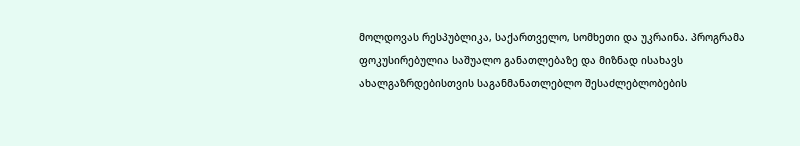მოლდოვას რესპუბლიკა, საქართველო, სომხეთი და უკრაინა. პროგრამა ფოკუსირებულია საშუალო განათლებაზე და მიზნად ისახავს ახალგაზრდებისთვის საგანმანათლებლო შესაძლებლობების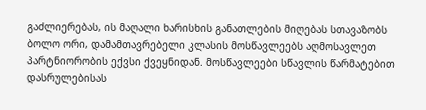გაძლიერებას, ის მაღალი ხარისხის განათლების მიღებას სთავაზობს ბოლო ორი, დამამთავრებელი კლასის მოსწავლეებს აღმოსავლეთ პარტნიორობის ექვსი ქვეყნიდან. მოსწავლეები სწავლის წარმატებით დასრულებისას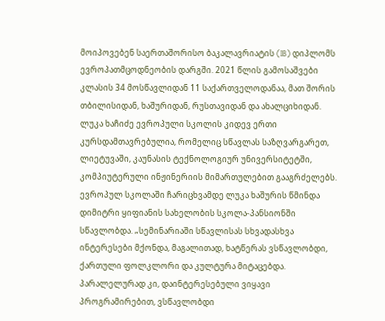მოიპოვებენ საერთაშორისო ბაკალავრიატის (IB) დიპლომს ევროპათმცოდნეობის დარგში. 2021 წლის გამოსაშვები კლასის 34 მოსწავლიდან 11 საქართველოდანაა, მათ შორის თბილისიდან, ხაშურიდან, რუსთავიდან და ახალციხიდან.
ლუკა ხაჩიძე ევროპული სკოლის კიდევ ერთი კურსდამთავრებულია, რომელიც სწავლას საზღვარგარეთ, ლიეტუვაში, კაუნასის ტექნოლოგიურ უნივერსიტეტში, კომპიუტერული ინჟინერიის მიმართულებით გააგრძელებს. ევროპულ სკოლაში ჩარიცხვამდე ლუკა ხაშურის წმინდა დიმიტრი ყიფიანის სახელობის სკოლა-პანსიონში სწავლობდა. „სემინარიაში სწავლისას სხვადასხვა ინტერესები მქონდა, მაგალითად, ხატწერას ვსწავლობდი, ქართული ფოლკლორი და კულტურა მიტაცებდა. პარალელურად კი, დაინტერესებული ვიყავი პროგრამირებით, ვსწავლობდი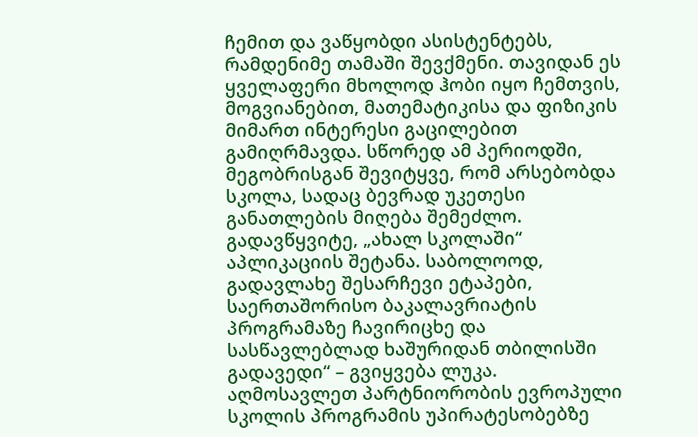ჩემით და ვაწყობდი ასისტენტებს, რამდენიმე თამაში შევქმენი. თავიდან ეს ყველაფერი მხოლოდ ჰობი იყო ჩემთვის, მოგვიანებით, მათემატიკისა და ფიზიკის მიმართ ინტერესი გაცილებით გამიღრმავდა. სწორედ ამ პერიოდში, მეგობრისგან შევიტყვე, რომ არსებობდა სკოლა, სადაც ბევრად უკეთესი განათლების მიღება შემეძლო. გადავწყვიტე, „ახალ სკოლაში“ აპლიკაციის შეტანა. საბოლოოდ, გადავლახე შესარჩევი ეტაპები, საერთაშორისო ბაკალავრიატის პროგრამაზე ჩავირიცხე და სასწავლებლად ხაშურიდან თბილისში გადავედი“ – გვიყვება ლუკა.
აღმოსავლეთ პარტნიორობის ევროპული სკოლის პროგრამის უპირატესობებზე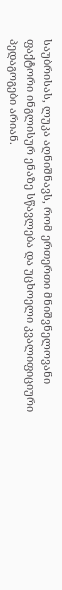საუბრისას, ლუკა აღნიშნავს, რომ ერთერთი მნიშვნელოვანი ფაქტორი ინგლისურ ენაზე სწავლება და უცხოელი კვალიფიციური პედაგოგები არიან.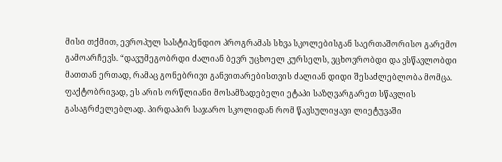მისი თქმით, ევროპულ სასტიპენდიო პროგრამას სხვა სკოლებისგან საერთაშორისო გარემო გამოარჩევს. “დავუმეგობრდი ძალიან ბევრ უცხოელ კურსელს, ვცხოვრობდი და ვსწავლობდი მათთან ერთად, რამაც გონებრივი განვითარებისთვის ძალიან დიდი შესაძლებლობა მომცა. ფაქტობრივად, ეს არის ორწლიანი მოსამზადებელი ეტაპი საზღვარგარეთ სწავლის გასაგრძელებლად. პირდაპირ საჯარო სკოლიდან რომ წავსულიყავი ლიეტუვაში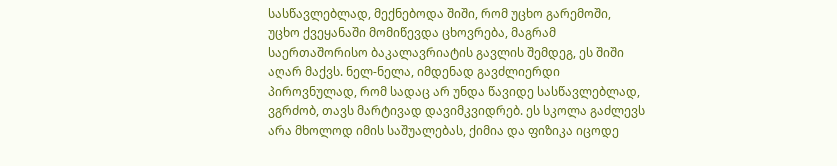სასწავლებლად, მექნებოდა შიში, რომ უცხო გარემოში, უცხო ქვეყანაში მომიწევდა ცხოვრება, მაგრამ საერთაშორისო ბაკალავრიატის გავლის შემდეგ, ეს შიში აღარ მაქვს. ნელ-ნელა, იმდენად გავძლიერდი პიროვნულად, რომ სადაც არ უნდა წავიდე სასწავლებლად, ვგრძობ, თავს მარტივად დავიმკვიდრებ. ეს სკოლა გაძლევს არა მხოლოდ იმის საშუალებას, ქიმია და ფიზიკა იცოდე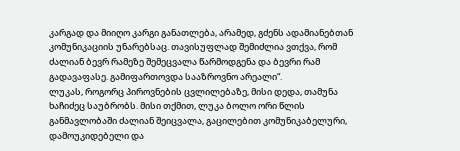კარგად და მიიღო კარგი განათლება, არამედ, გძენს ადამიანებთან კომუნიკაციის უნარებსაც. თავისუფლად შემიძლია ვთქვა, რომ ძალიან ბევრ რამეზე შემეცვალა წარმოდგენა და ბევრი რამ გადავაფასე. გამიფართოვდა სააზროვნო არეალი“.
ლუკას, როგორც პიროვნების ცვლილებაზე, მისი დედა, თამუნა ხაჩიძეც საუბრობს. მისი თქმით, ლუკა ბოლო ორი წლის განმავლობაში ძალიან შეიცვალა, გაცილებით კომუნიკაბელური, დამოუკიდებელი და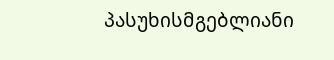პასუხისმგებლიანი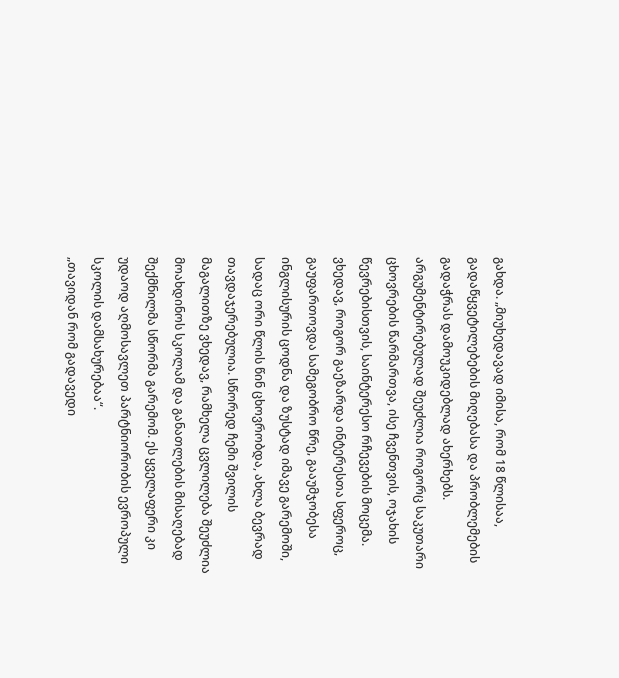გახდა. „მიუხედავად იმისა, რომ 18 წლისაა, გადაწყვეტილებების მიღებასა და პრობლემების გადაჭრას დამოუკიდებლად ახერხებს. არგუმენტირებულად შეუძლია როგორც საკუთარი ცხოვრების წარმართვა, ისე ჩვენთვის, ოჯახის წევრებისთვის, საინტერესო რჩევების მოცემა. ვხედავ, როგორ გაეზარდა ინტერესთა სფეროც, გაუფართოვდა სამეგობრო წრე, გააუმჯობესა ინგლისურის ცოდნა და ზუსტად იმავე გარემოში, სადაც ორი წლის წინ ცხოვრობდა, ახლა ბევრად თავდაჯერებულია. სწორედ ჩემი შვილის მაგალითზე ვხედავ, რამხელა ცვლილება შეუძლია მოახდინოს სკოლამ და განათლების მისაღებად შექმნილმა სწორმა გარემომ. ეს ყველაფერი კი უდაოდ აღმოსავლეთ პარტნიორობის ევროპული სკოლის დამსახურებაა“.
„თავიდან რომ გადავედი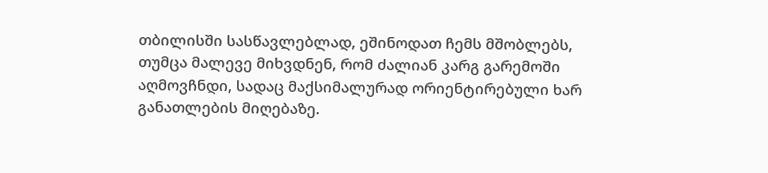თბილისში სასწავლებლად, ეშინოდათ ჩემს მშობლებს, თუმცა მალევე მიხვდნენ, რომ ძალიან კარგ გარემოში აღმოვჩნდი, სადაც მაქსიმალურად ორიენტირებული ხარ განათლების მიღებაზე.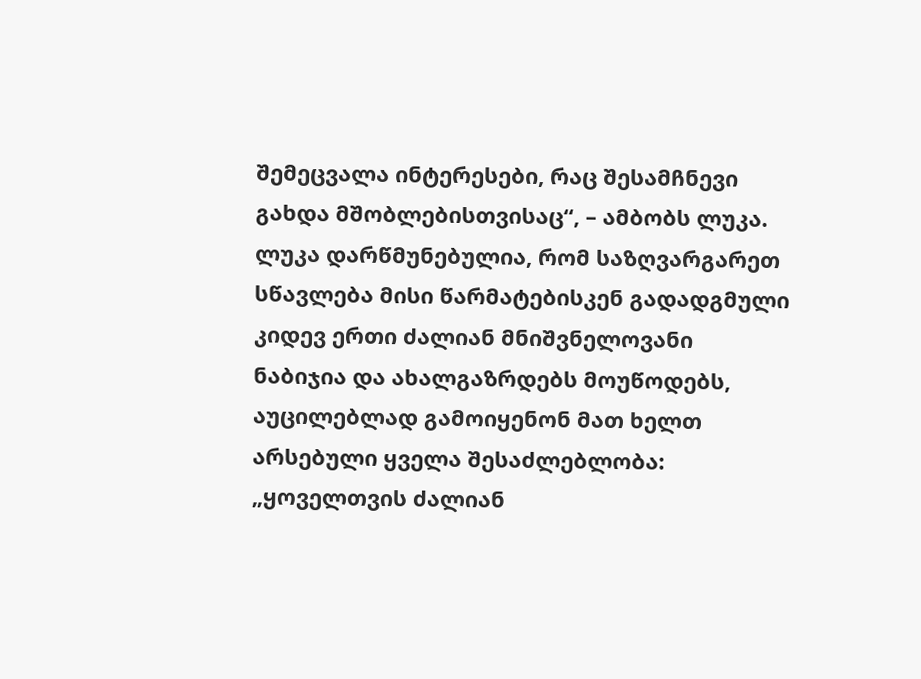შემეცვალა ინტერესები, რაც შესამჩნევი გახდა მშობლებისთვისაც“, – ამბობს ლუკა.
ლუკა დარწმუნებულია, რომ საზღვარგარეთ სწავლება მისი წარმატებისკენ გადადგმული კიდევ ერთი ძალიან მნიშვნელოვანი ნაბიჯია და ახალგაზრდებს მოუწოდებს, აუცილებლად გამოიყენონ მათ ხელთ არსებული ყველა შესაძლებლობა: „ყოველთვის ძალიან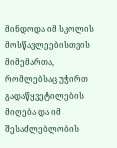მინდოდა იმ სკოლის მოსწავლეებისთვის მიმემართა, რომლებსაც უჭირთ გადაწყვეტილების მიღება და იმ შესაძლებლობის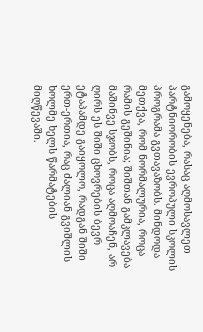გამოყენება, რასაც აღმოსავლეთ პარტნიორობის ევროპული სკოლის პროგრამა გვთავაზობს. მინდოდა მეთქვა, რომ ნორმალურია, როცა რამის გეშინია; შიშთან გამკლავება მაშინვე სჯობს, როცა აღმოაჩენ, არ ღირს ეს შიში ცხოვრების ბევრ ეტაპამდე გაიყოლო, რადგან შიში ერთ-ერთია, რაც ძალიან გვიშლის ხოლმე ხელს წარმატების მიღწევაში.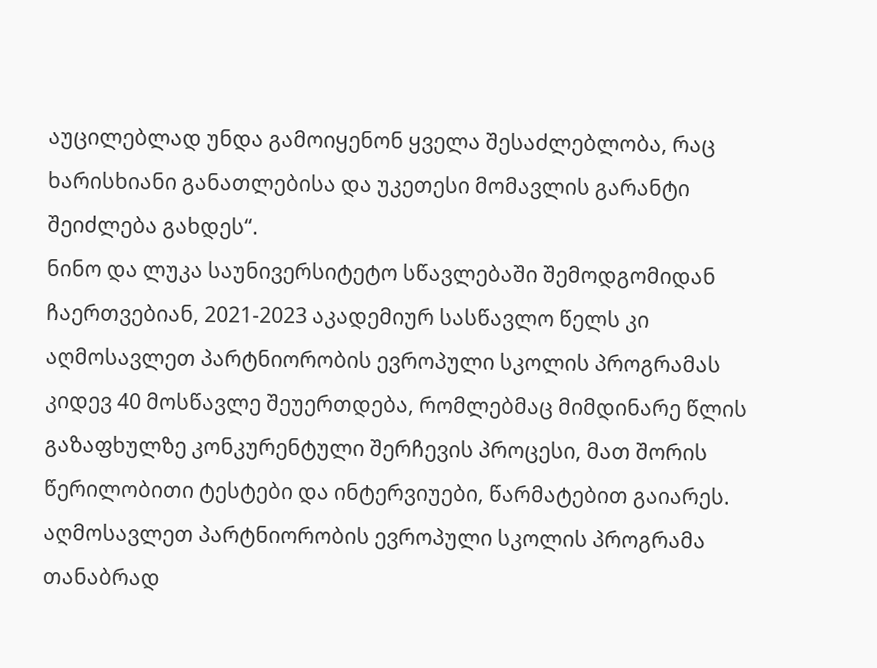აუცილებლად უნდა გამოიყენონ ყველა შესაძლებლობა, რაც ხარისხიანი განათლებისა და უკეთესი მომავლის გარანტი შეიძლება გახდეს“.
ნინო და ლუკა საუნივერსიტეტო სწავლებაში შემოდგომიდან ჩაერთვებიან, 2021-2023 აკადემიურ სასწავლო წელს კი აღმოსავლეთ პარტნიორობის ევროპული სკოლის პროგრამას კიდევ 40 მოსწავლე შეუერთდება, რომლებმაც მიმდინარე წლის გაზაფხულზე კონკურენტული შერჩევის პროცესი, მათ შორის წერილობითი ტესტები და ინტერვიუები, წარმატებით გაიარეს. აღმოსავლეთ პარტნიორობის ევროპული სკოლის პროგრამა თანაბრად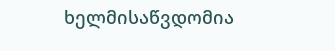ხელმისაწვდომია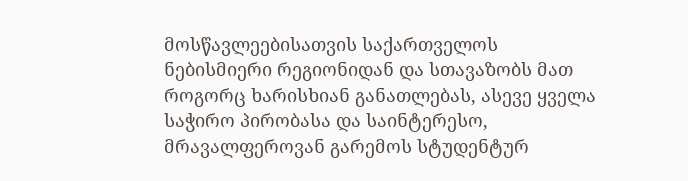მოსწავლეებისათვის საქართველოს ნებისმიერი რეგიონიდან და სთავაზობს მათ როგორც ხარისხიან განათლებას, ასევე ყველა საჭირო პირობასა და საინტერესო, მრავალფეროვან გარემოს სტუდენტურ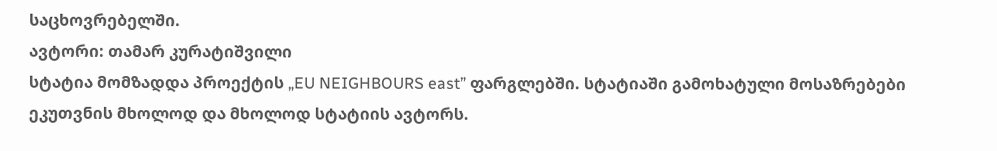საცხოვრებელში.
ავტორი: თამარ კურატიშვილი
სტატია მომზადდა პროექტის „EU NEIGHBOURS east” ფარგლებში. სტატიაში გამოხატული მოსაზრებები ეკუთვნის მხოლოდ და მხოლოდ სტატიის ავტორს.